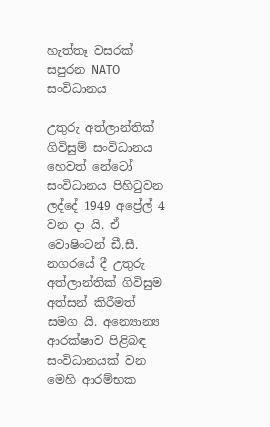හැත්තෑ වසරක් සපුරන NATO සංවිධානය

උතුරු අත්ලාන්තික් ගිවිසුම් සංවිධානය හෙවත් නේටෝ සංවිධානය පිහිටුවන ලද්දේ 1949 අප්‍රේල් 4 වන දා යි. ඒ වොෂිංටන් ඩී.සී. නගරයේ දී උතුරු අත්ලාන්තික් ගිවිසුම අත්සන් කිරීමත් සමග යි. අන්‍යොන්‍ය ආරක්ෂාව පිළිබඳ සංවිධානයක් වන මෙහි ආරම්භක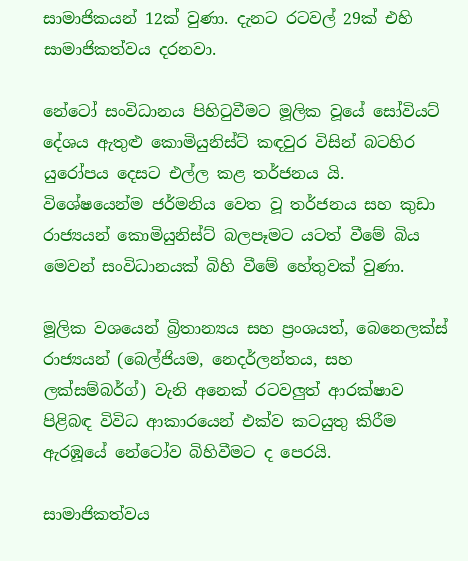සාමාජිකයන් 12ක් වුණා. දැනට රටවල් 29ක් එහි සාමාජිකත්වය දරනවා.

නේටෝ සංවිධානය පිහිටුවීමට මූලික වූයේ සෝවියට් දේශය ඇතුළු කොමියුනිස්ට් කඳවුර විසින් බටහිර යුරෝපය දෙසට එල්ල කළ තර්ජනය යි. විශේෂයෙන්ම ජර්මනිය වෙත වූ තර්ජනය සහ කුඩා රාජ්‍යයන් කොමියුනිස්ට් බලපෑමට යටත් වීමේ බිය මෙවන් සංවිධානයක් බිහි වීමේ හේතුවක් වුණා.

මූලික වශයෙන් බ්‍රිතාන්‍යය සහ ප්‍රංශයත්, බෙනෙලක්ස් රාජ්‍යයන් (බෙල්ජියම, නෙදර්ලන්තය, සහ ලක්සම්බර්ග්) වැනි අනෙක් රටවලුත් ආරක්ෂාව පිළිබඳ විවිධ ආකාරයෙන් එක්ව කටයුතු කිරීම ඇරඹූයේ නේටෝව බිහිවීමට ද පෙරයි.

සාමාජිකත්වය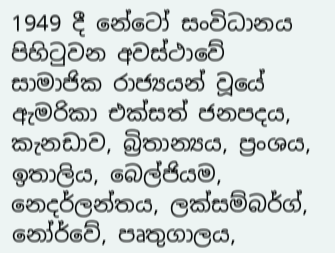1949 දී නේටෝ සංවිධානය පිහිටුවන අවස්ථාවේ සාමාජික රාජ්‍යයන් වූයේ ඇමරිකා එක්සත් ජනපදය, කැනඩාව, බ්‍රිතාන්‍යය, ප්‍රංශය, ඉතාලිය, බෙල්ජියම, නෙදර්ලන්තය, ලක්සම්බර්ග්, නෝර්වේ, පෘතුගාලය,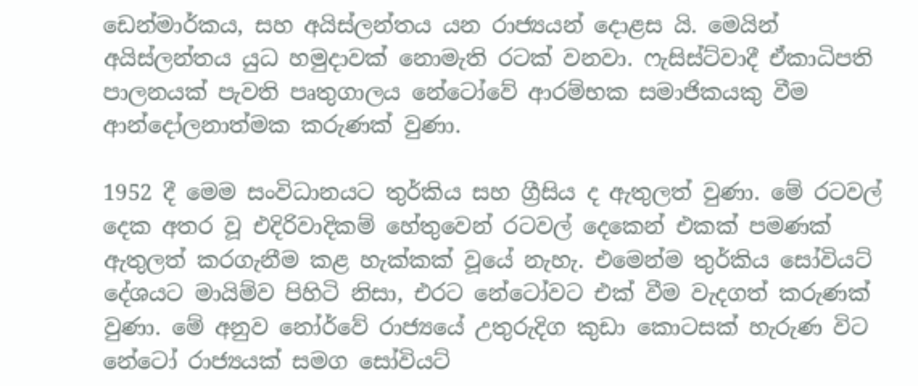ඩෙන්මාර්කය, සහ අයිස්ලන්තය යන රාජ්‍යයන් දොළස යි. මෙයින් අයිස්ලන්තය යුධ හමුදාවක් නොමැති රටක් වනවා. ෆැසිස්ට්වාදී ඒකාධිපති පාලනයක් පැවති පෘතුගාලය නේටෝවේ ආරම්භක සමාජිකයකු වීම ආන්දෝලනාත්මක කරුණක් වුණා.

1952 දී මෙම සංවිධානයට තුර්කිය සහ ග්‍රීසිය ද ඇතුලත් වුණා. මේ රටවල් දෙක අතර වූ එදිරිවාදිකම් හේතුවෙන් රටවල් දෙකෙන් එකක් පමණක් ඇතුලත් කරගැනීම කළ හැක්කක් වූයේ නැහැ. එමෙන්ම තුර්කිය සෝවියට් දේශයට මායිම්ව පිහිටි නිසා, එරට නේටෝවට එක් වීම වැදගත් කරුණක් වුණා. මේ අනුව නෝර්වේ රාජ්‍යයේ උතුරුදිග කුඩා කොටසක් හැරුණ විට නේටෝ රාජ්‍යයක් සමග සෝවියට්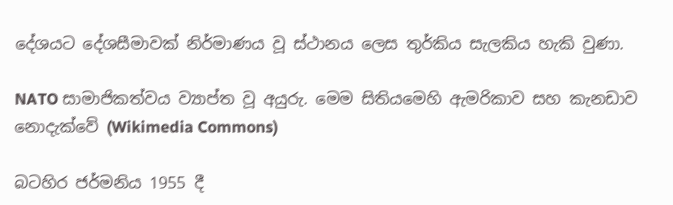දේශයට දේශසීමාවක් නිර්මාණය වූ ස්ථානය ලෙස තුර්කිය සැලකිය හැකි වුණා.

NATO සාමාජිකත්වය ව්‍යාප්ත වූ අයුරු. මෙම සිතියමෙහි ඇමරිකාව සහ කැනඩාව නොදැක්වේ (Wikimedia Commons)

බටහිර ජර්මනිය 1955 දී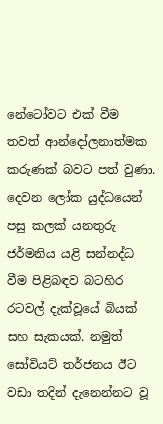නේටෝවට එක් වීම තවත් ආන්දෝලනාත්මක කරුණක් බවට පත් වුණා. දෙවන ලෝක යුද්ධයෙන් පසු කලක් යනතුරු ජර්මනිය යළි සන්නද්ධ වීම පිළිබඳව බටහිර රටවල් දැක්වූයේ බියක් සහ සැකයක්. නමුත් සෝවියට් තර්ජනය ඊට වඩා තදින් දැනෙන්නට වූ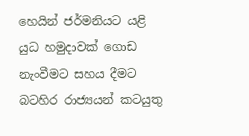හෙයින් ජර්මනියට යළි යුධ හමුදාවක් ගොඩ නැංවීමට සහය දීමට බටහිර රාජ්‍යයන් කටයුතු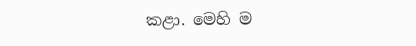කළා. මෙහි ම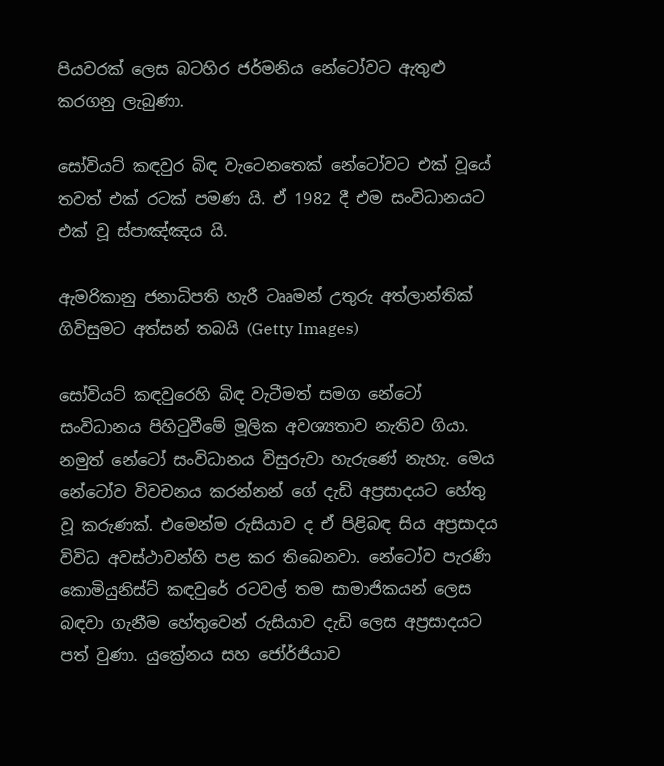පියවරක් ලෙස බටහිර ජර්මනිය නේටෝවට ඇතුළු කරගනු ලැබුණා.

සෝවියට් කඳවුර බිඳ වැටෙනතෙක් නේටෝවට එක් වූයේ තවත් එක් රටක් පමණ යි. ඒ 1982 දී එම සංවිධානයට එක් වූ ස්පාඤ්ඤය යි.

ඇමරිකානු ජනාධිපති හැරී ටෲමන් උතුරු අත්ලාන්තික් ගිවිසුමට අත්සන් තබයි (Getty Images)

සෝවියට් කඳවුරෙහි බිඳ වැටීමත් සමග නේටෝ සංවිධානය පිහිටුවීමේ මූලික අවශ්‍යතාව නැතිව ගියා. නමුත් නේටෝ සංවිධානය විසුරුවා හැරුණේ නැහැ. මෙය නේටෝව විවචනය කරන්නන් ගේ දැඩි අප්‍රසාදයට හේතු වූ කරුණක්. එමෙන්ම රුසියාව ද ඒ පිළිබඳ සිය අප්‍රසාදය විවිධ අවස්ථාවන්හි පළ කර තිබෙනවා. නේටෝව පැරණි කොමියුනිස්ට් කඳවුරේ රටවල් තම සාමාජිකයන් ලෙස බඳවා ගැනීම හේතුවෙන් රුසියාව දැඩි ලෙස අප්‍රසාදයට පත් වුණා. යුක්‍රේනය සහ ජෝර්ජියාව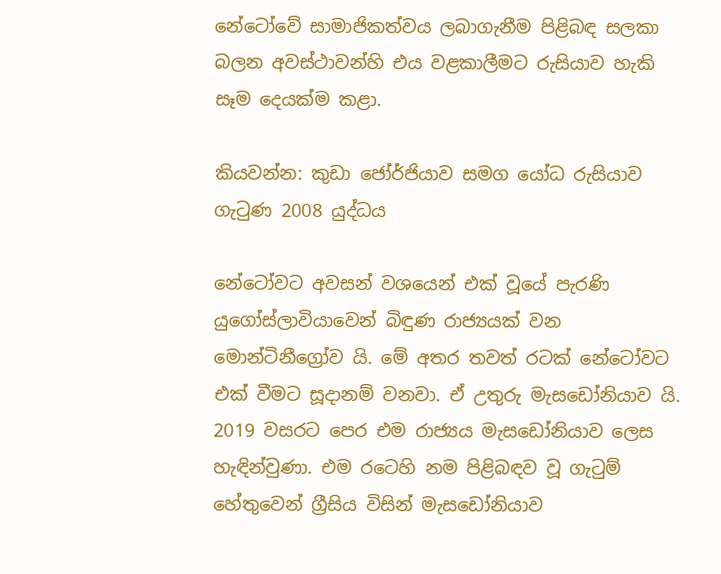නේටෝවේ සාමාජිකත්වය ලබාගැනීම පිළිබඳ සලකා බලන අවස්ථාවන්හි එය වළකාලීමට රුසියාව හැකි සෑම දෙයක්ම කළා.

කියවන්න: කුඩා ජෝර්ජියාව සමග යෝධ රුසියාව ගැටුණ 2008 යුද්ධය

නේටෝවට අවසන් වශයෙන් එක් වූයේ පැරණි යුගෝස්ලාවියාවෙන් බිඳුණ රාජ්‍යයක් වන මොන්ටිනීග්‍රෝව යි. මේ අතර තවත් රටක් නේටෝවට එක් වීමට සූදානම් වනවා. ඒ උතුරු මැසඩෝනියාව යි. 2019 වසරට පෙර එම රාජ්‍යය මැසඩෝනියාව ලෙස හැඳින්වුණා. එම රටෙහි නම පිළිබඳව වූ ගැටුම් හේතුවෙන් ග්‍රීසිය විසින් මැසඩෝනියාව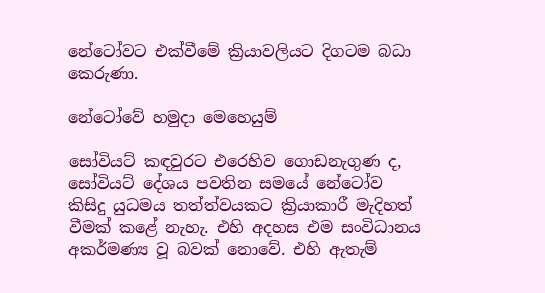නේටෝවට එක්වීමේ ක්‍රියාවලියට දිගටම බධා කෙරුණා.

නේටෝවේ හමුදා මෙහෙයුම්

සෝවියට් කඳවුරට එරෙහිව ගොඩනැගුණ ද, සෝවියට් දේශය පවතින සමයේ නේටෝව කිසිදු යුධමය තත්ත්වයකට ක්‍රියාකාරී මැදිහත් වීමක් කළේ නැහැ. එහි අදහස එම සංවිධානය අකර්මණ්‍ය වූ බවක් නොවේ. එහි ඇතැම්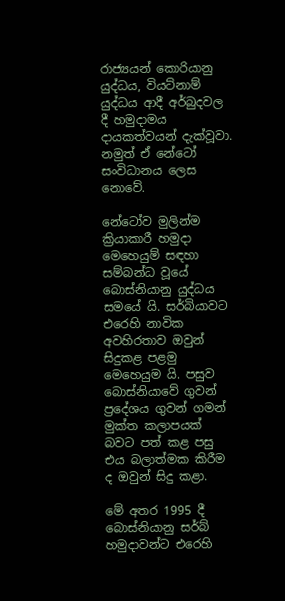රාජ්‍යයන් කොරියානු යුද්ධය, වියට්නාම් යුද්ධය ආදී අර්බුදවල දී හමුදාමය දායකත්වයන් දැක්වූවා. නමුත් ඒ නේටෝ සංවිධානය ලෙස නොවේ.

නේටෝව මුලින්ම ක්‍රියාකාරී හමුදා මෙහෙයුම් සඳහා සම්බන්ධ වූයේ බොස්නියානු යුද්ධය සමයේ යි. සර්බියාවට එරෙහි නාවික අවහිරතාව ඔවුන් සිදුකළ පළමු මෙහෙයුම යි. පසුව බොස්නියාවේ ගුවන් ප්‍රදේශය ගුවන් ගමන් මුක්ත කලාපයක් බවට පත් කළ පසු එය බලාත්මක කිරීම ද ඔවුන් සිදු කළා.

මේ අතර 1995 දී බොස්නියානු සර්බ් හමුදාවන්ට එරෙහි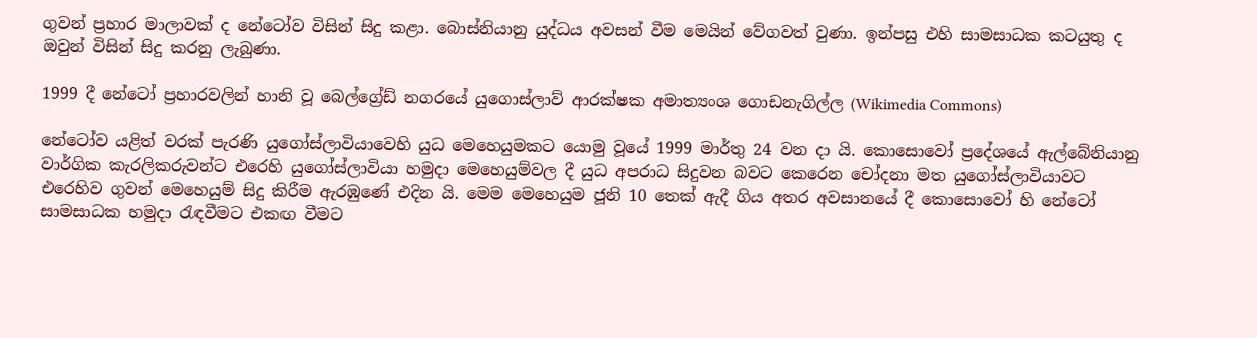ගුවන් ප්‍රහාර මාලාවක් ද නේටෝව විසින් සිදු කළා. බොස්නියානු යුද්ධය අවසන් වීම මෙයින් වේගවත් වුණා. ඉන්පසු එහි සාමසාධක කටයුතු ද ඔවුන් විසින් සිදු කරනු ලැබුණා.

1999 දී නේටෝ ප්‍රහාරවලින් හානි වූ බෙල්ග්‍රේඩ් නගරයේ යුගොස්ලාව් ආරක්ෂක අමාත්‍යංශ ගොඩනැගිල්ල (Wikimedia Commons)

නේටෝව යළිත් වරක් පැරණි යුගෝස්ලාවියාවෙහි යුධ මෙහෙයුමකට යොමු වූයේ 1999 මාර්තු 24 වන දා යි. කොසොවෝ ප්‍රදේශයේ ඇල්බේනියානු වාර්ගික කැරලිකරුවන්ට එරෙහි යුගෝස්ලාවියා හමුදා මෙහෙයුම්වල දී යුධ අපරාධ සිදුවන බවට කෙරෙන චෝදනා මත යුගෝස්ලාවියාවට එරෙහිව ගුවන් මෙහෙයුම් සිදු කිරීම ඇරඹුණේ එදින යි. මෙම මෙහෙයුම ජූනි 10 තෙක් ඇදී ගිය අතර අවසානයේ දී කොසොවෝ හි නේටෝ සාමසාධක හමුදා රැඳවීමට එකඟ වීමට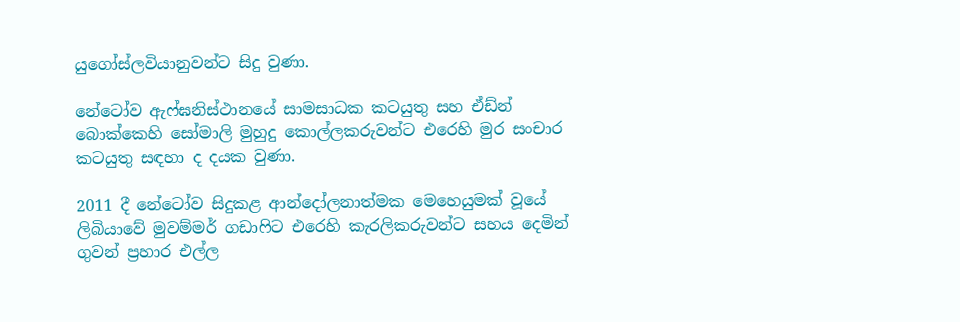යුගෝස්ලවියානුවන්ට සිදු වුණා.

නේටෝව ඇෆ්ඝනිස්ථානයේ සාමසාධක කටයුතු සහ ඒඩ්න් බොක්කෙහි සෝමාලි මුහුදු කොල්ලකරුවන්ට එරෙහි මුර සංචාර කටයුතු සඳහා ද දයක වුණා.

2011 දී නේටෝව සිදුකළ ආන්දෝලනාත්මක මෙහෙයුමක් වූයේ ලිබියාවේ මුවම්මර් ගඩාෆිට එරෙහි කැරලිකරුවන්ට සහය දෙමින් ගුවන් ප්‍රහාර එල්ල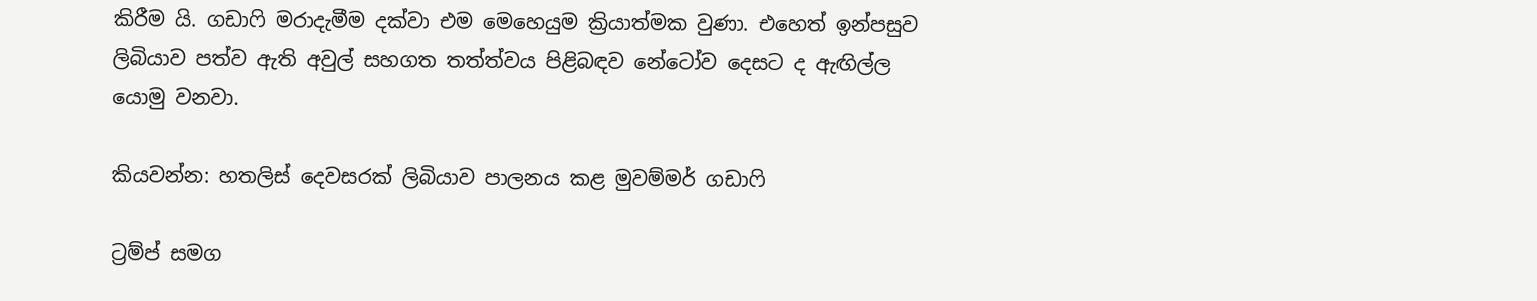කිරීම යි. ගඩාෆි මරාදැමීම දක්වා එම මෙහෙයුම ක්‍රියාත්මක වුණා. එහෙත් ඉන්පසුව ලිබියාව පත්ව ඇති අවුල් සහගත තත්ත්වය පිළිබඳව නේටෝව දෙසට ද ඇඟිල්ල යොමු වනවා.

කියවන්න: හතලිස් දෙවසරක් ලිබියාව පාලනය කළ මුවම්මර් ගඩාෆි

ට්‍රම්ප් සමග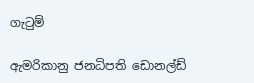ගැටුම්

ඇමරිකානු ජනධිපති ඩොනල්ඩ්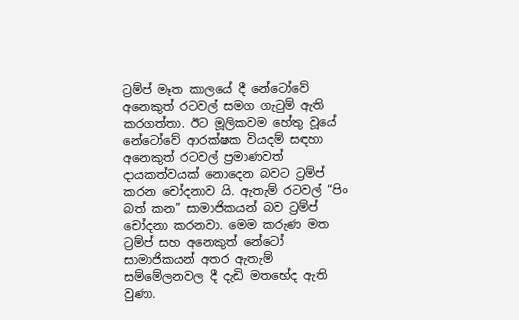ට්‍රම්ප් මෑත කාලයේ දී නේටෝවේ අනෙකුත් රටවල් සමග ගැටුම් ඇති කරගත්තා. ඊට මූලිකවම හේතු වූයේ නේටෝවේ ආරක්ෂක වියදම් සඳහා අනෙකුත් රටවල් ප්‍රමාණවත් දායකත්වයක් නොදෙන බවට ට්‍රම්ප් කරන චෝදනාව යි. ඇතැම් රටවල් “පිං බත් කන” සාමාජිකයන් බව ට්‍රම්ප් චෝදනා කරනවා. මෙම කරුණ මත ට්‍රම්ප් සහ අනෙකුත් නේටෝ සාමාජිකයන් අතර ඇතැම් සම්මේලනවල දී දැඩි මතභේද ඇති වුණා.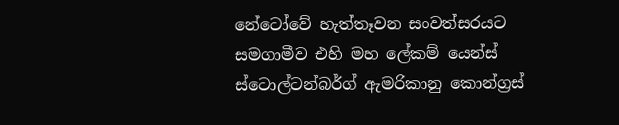නේටෝවේ හැත්තෑවන සංවත්සරයට සමගාමීව එහි මහ ලේකම් යෙන්ස් ස්ටොල්ටන්බර්ග් ඇමරිකානු කොන්ග්‍රස්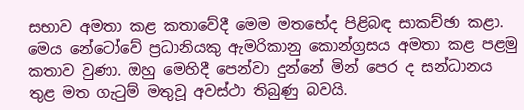සභාව අමතා කළ කතාවේදී මෙම මතභේද පිළිබඳ සාකච්ඡා කළා. මෙය නේටෝවේ ප්‍රධානියකු ඇමරිකානු කොන්ග්‍රසය අමතා කළ පළමු කතාව වුණා. ඔහු මෙහිදී පෙන්වා දුන්නේ මින් පෙර ද සන්ධානය තුළ මත ගැටුම් මතුවූ අවස්ථා තිබුණු බවයි.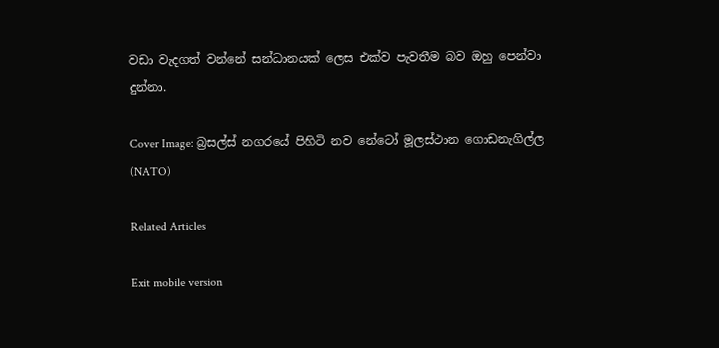වඩා වැදගත් වන්නේ සන්ධානයක් ලෙස එක්ව පැවතීම බව ඔහු පෙන්වා දුන්නා.

Cover Image: බ්‍රසල්ස් නගරයේ පිහිටි නව නේටෝ මූලස්ථාන ගොඩනැගිල්ල (NATO)

Related Articles

Exit mobile version